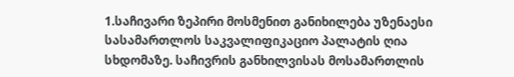1.საჩივარი ზეპირი მოსმენით განიხილება უზენაესი სასამართლოს საკვალიფიკაციო პალატის ღია სხდომაზე. საჩივრის განხილვისას მოსამართლის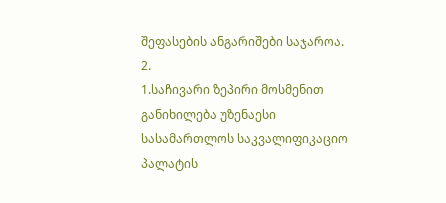შეფასების ანგარიშები საჯაროა.
2.
1.საჩივარი ზეპირი მოსმენით განიხილება უზენაესი სასამართლოს საკვალიფიკაციო პალატის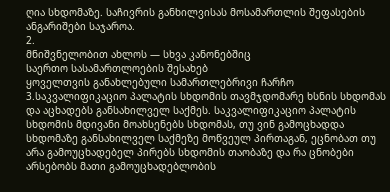ღია სხდომაზე. საჩივრის განხილვისას მოსამართლის შეფასების ანგარიშები საჯაროა.
2.
მნიშვნელობით ახლოს — სხვა კანონებშიც
საერთო სასამართლოების შესახებ
ყოველთვის განახლებული სამართლებრივი ჩარჩო
3.საკვალიფიკაციო პალატის სხდომის თავმჯდომარე ხსნის სხდომას და აცხადებს განსახილველ საქმეს. საკვალიფიკაციო პალატის სხდომის მდივანი მოახსენებს სხდომას, თუ ვინ გამოცხადდა სხდომაზე განსახილველ საქმეზე მოწვეულ პირთაგან, ეცნობათ თუ არა გამოუცხადებელ პირებს სხდომის თაობაზე და რა ცნობები არსებობს მათი გამოუცხადებლობის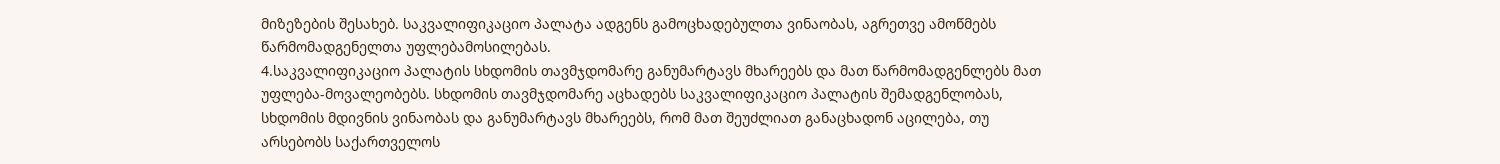მიზეზების შესახებ. საკვალიფიკაციო პალატა ადგენს გამოცხადებულთა ვინაობას, აგრეთვე ამოწმებს წარმომადგენელთა უფლებამოსილებას.
4.საკვალიფიკაციო პალატის სხდომის თავმჯდომარე განუმარტავს მხარეებს და მათ წარმომადგენლებს მათ უფლება-მოვალეობებს. სხდომის თავმჯდომარე აცხადებს საკვალიფიკაციო პალატის შემადგენლობას, სხდომის მდივნის ვინაობას და განუმარტავს მხარეებს, რომ მათ შეუძლიათ განაცხადონ აცილება, თუ არსებობს საქართველოს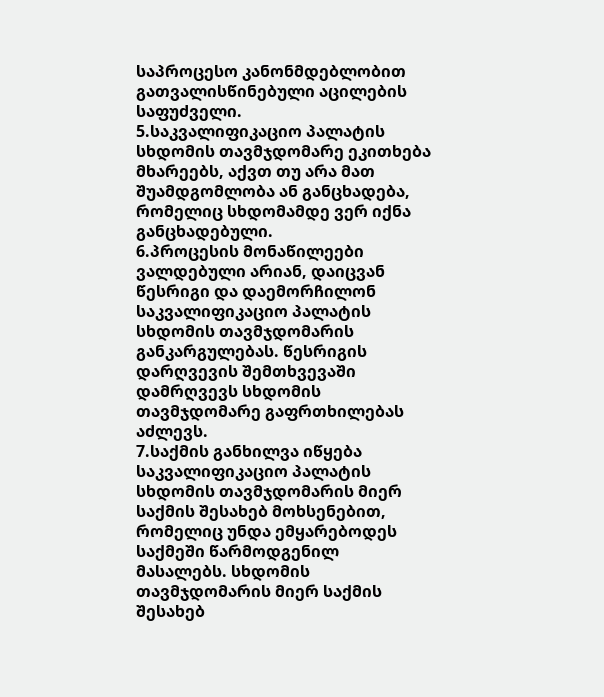საპროცესო კანონმდებლობით გათვალისწინებული აცილების საფუძველი.
5.საკვალიფიკაციო პალატის სხდომის თავმჯდომარე ეკითხება მხარეებს, აქვთ თუ არა მათ შუამდგომლობა ან განცხადება, რომელიც სხდომამდე ვერ იქნა განცხადებული.
6.პროცესის მონაწილეები ვალდებული არიან, დაიცვან წესრიგი და დაემორჩილონ საკვალიფიკაციო პალატის სხდომის თავმჯდომარის განკარგულებას. წესრიგის დარღვევის შემთხვევაში დამრღვევს სხდომის თავმჯდომარე გაფრთხილებას აძლევს.
7.საქმის განხილვა იწყება საკვალიფიკაციო პალატის სხდომის თავმჯდომარის მიერ საქმის შესახებ მოხსენებით, რომელიც უნდა ემყარებოდეს საქმეში წარმოდგენილ მასალებს. სხდომის თავმჯდომარის მიერ საქმის შესახებ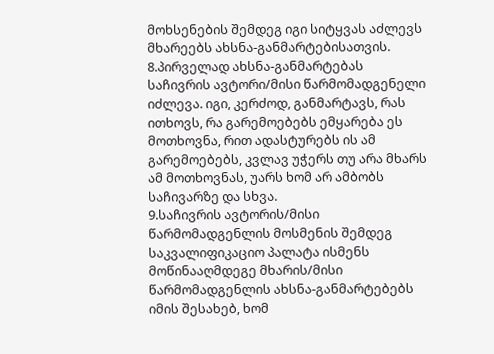მოხსენების შემდეგ იგი სიტყვას აძლევს მხარეებს ახსნა-განმარტებისათვის.
8.პირველად ახსნა-განმარტებას საჩივრის ავტორი/მისი წარმომადგენელი იძლევა. იგი, კერძოდ, განმარტავს, რას ითხოვს, რა გარემოებებს ემყარება ეს მოთხოვნა, რით ადასტურებს ის ამ გარემოებებს, კვლავ უჭერს თუ არა მხარს ამ მოთხოვნას, უარს ხომ არ ამბობს საჩივარზე და სხვა.
9.საჩივრის ავტორის/მისი წარმომადგენლის მოსმენის შემდეგ საკვალიფიკაციო პალატა ისმენს მოწინააღმდეგე მხარის/მისი წარმომადგენლის ახსნა-განმარტებებს იმის შესახებ, ხომ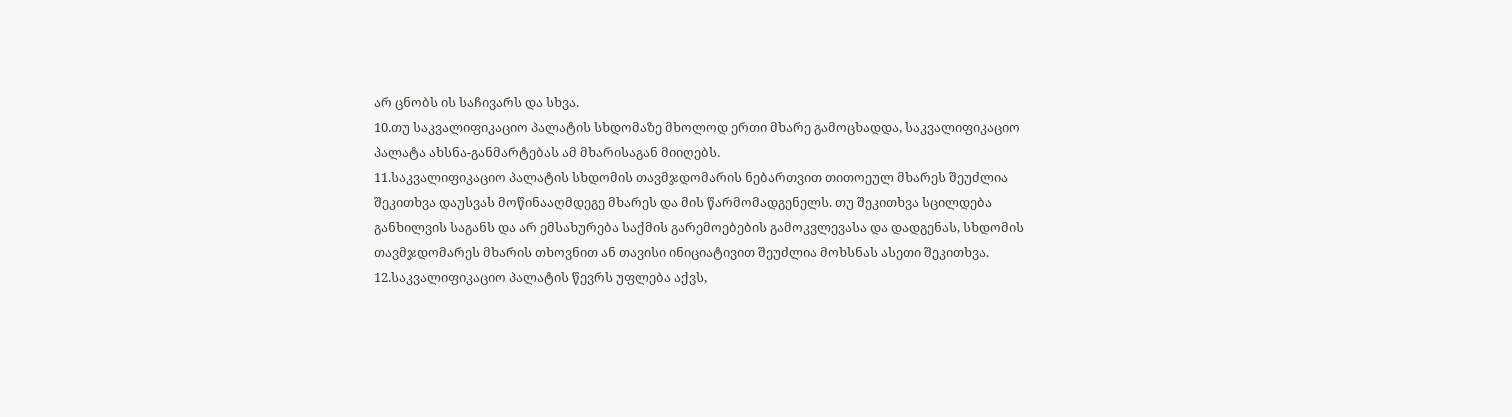არ ცნობს ის საჩივარს და სხვა.
10.თუ საკვალიფიკაციო პალატის სხდომაზე მხოლოდ ერთი მხარე გამოცხადდა, საკვალიფიკაციო პალატა ახსნა-განმარტებას ამ მხარისაგან მიიღებს.
11.საკვალიფიკაციო პალატის სხდომის თავმჯდომარის ნებართვით თითოეულ მხარეს შეუძლია შეკითხვა დაუსვას მოწინააღმდეგე მხარეს და მის წარმომადგენელს. თუ შეკითხვა სცილდება განხილვის საგანს და არ ემსახურება საქმის გარემოებების გამოკვლევასა და დადგენას, სხდომის თავმჯდომარეს მხარის თხოვნით ან თავისი ინიციატივით შეუძლია მოხსნას ასეთი შეკითხვა.
12.საკვალიფიკაციო პალატის წევრს უფლება აქვს,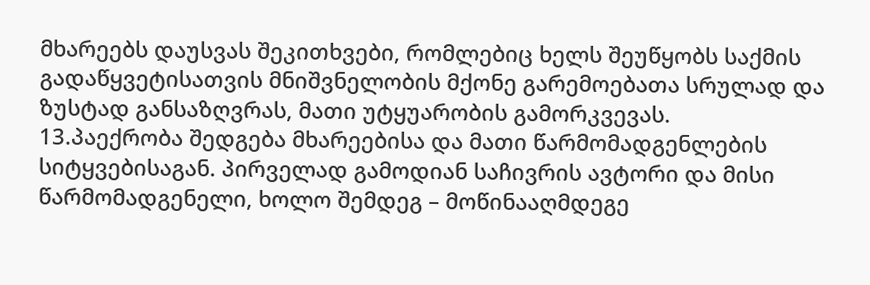მხარეებს დაუსვას შეკითხვები, რომლებიც ხელს შეუწყობს საქმის გადაწყვეტისათვის მნიშვნელობის მქონე გარემოებათა სრულად და ზუსტად განსაზღვრას, მათი უტყუარობის გამორკვევას.
13.პაექრობა შედგება მხარეებისა და მათი წარმომადგენლების სიტყვებისაგან. პირველად გამოდიან საჩივრის ავტორი და მისი წარმომადგენელი, ხოლო შემდეგ – მოწინააღმდეგე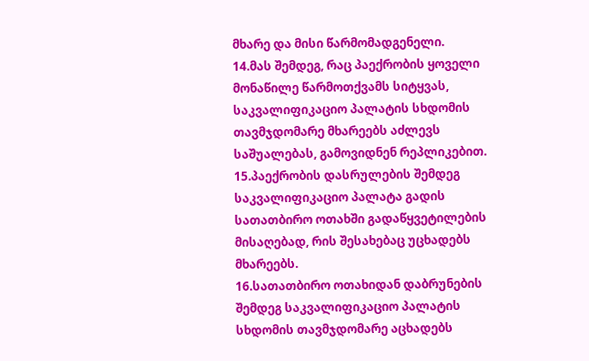მხარე და მისი წარმომადგენელი.
14.მას შემდეგ, რაც პაექრობის ყოველი მონაწილე წარმოთქვამს სიტყვას, საკვალიფიკაციო პალატის სხდომის თავმჯდომარე მხარეებს აძლევს საშუალებას, გამოვიდნენ რეპლიკებით.
15.პაექრობის დასრულების შემდეგ საკვალიფიკაციო პალატა გადის სათათბირო ოთახში გადაწყვეტილების მისაღებად, რის შესახებაც უცხადებს მხარეებს.
16.სათათბირო ოთახიდან დაბრუნების შემდეგ საკვალიფიკაციო პალატის სხდომის თავმჯდომარე აცხადებს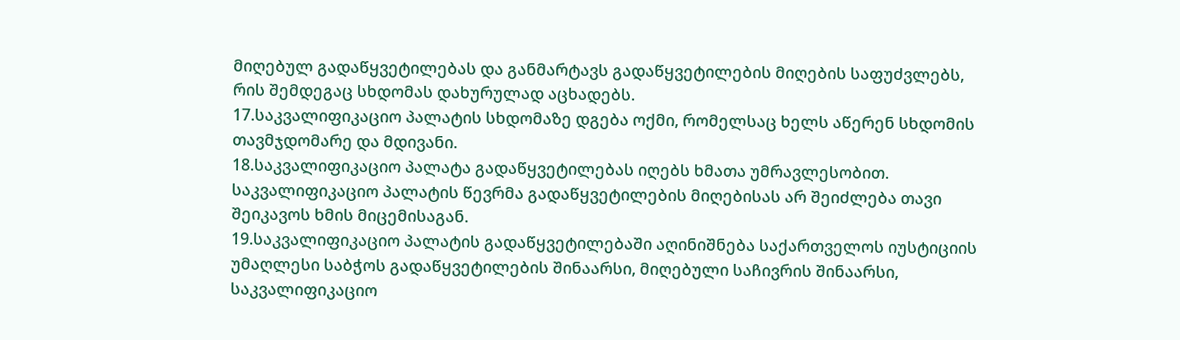მიღებულ გადაწყვეტილებას და განმარტავს გადაწყვეტილების მიღების საფუძვლებს, რის შემდეგაც სხდომას დახურულად აცხადებს.
17.საკვალიფიკაციო პალატის სხდომაზე დგება ოქმი, რომელსაც ხელს აწერენ სხდომის თავმჯდომარე და მდივანი.
18.საკვალიფიკაციო პალატა გადაწყვეტილებას იღებს ხმათა უმრავლესობით. საკვალიფიკაციო პალატის წევრმა გადაწყვეტილების მიღებისას არ შეიძლება თავი შეიკავოს ხმის მიცემისაგან.
19.საკვალიფიკაციო პალატის გადაწყვეტილებაში აღინიშნება საქართველოს იუსტიციის უმაღლესი საბჭოს გადაწყვეტილების შინაარსი, მიღებული საჩივრის შინაარსი, საკვალიფიკაციო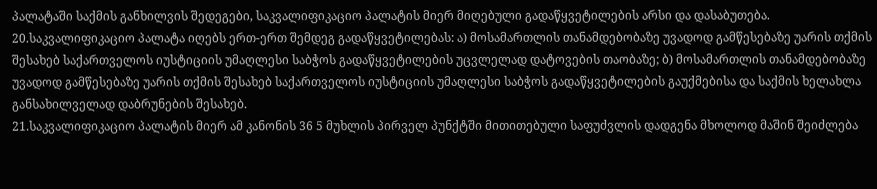პალატაში საქმის განხილვის შედეგები, საკვალიფიკაციო პალატის მიერ მიღებული გადაწყვეტილების არსი და დასაბუთება.
20.საკვალიფიკაციო პალატა იღებს ერთ-ერთ შემდეგ გადაწყვეტილებას: ა) მოსამართლის თანამდებობაზე უვადოდ გამწესებაზე უარის თქმის შესახებ საქართველოს იუსტიციის უმაღლესი საბჭოს გადაწყვეტილების უცვლელად დატოვების თაობაზე; ბ) მოსამართლის თანამდებობაზე უვადოდ გამწესებაზე უარის თქმის შესახებ საქართველოს იუსტიციის უმაღლესი საბჭოს გადაწყვეტილების გაუქმებისა და საქმის ხელახლა განსახილველად დაბრუნების შესახებ.
21.საკვალიფიკაციო პალატის მიერ ამ კანონის 36 5 მუხლის პირველ პუნქტში მითითებული საფუძვლის დადგენა მხოლოდ მაშინ შეიძლება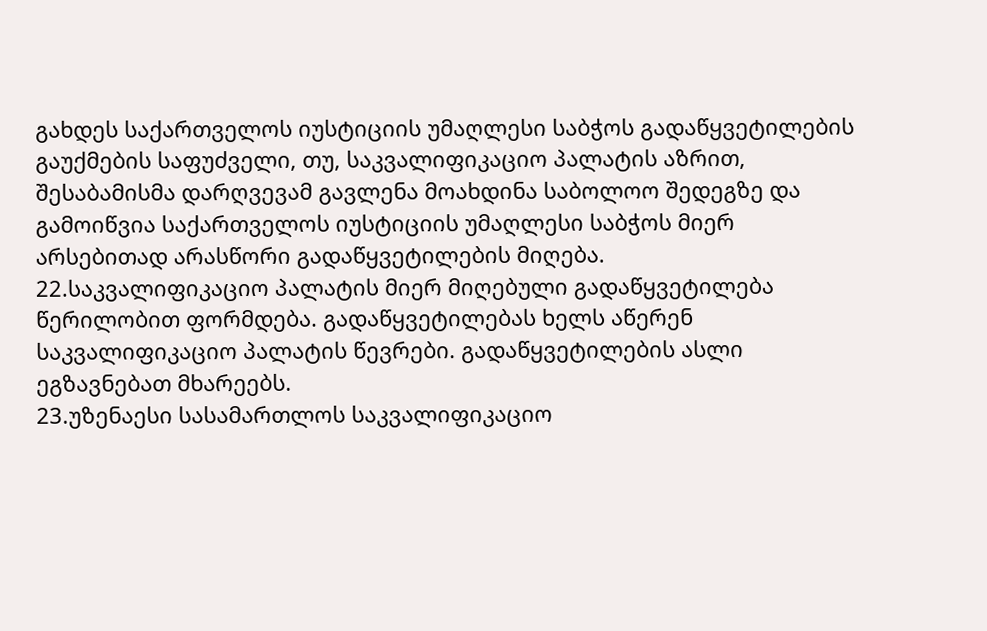გახდეს საქართველოს იუსტიციის უმაღლესი საბჭოს გადაწყვეტილების გაუქმების საფუძველი, თუ, საკვალიფიკაციო პალატის აზრით, შესაბამისმა დარღვევამ გავლენა მოახდინა საბოლოო შედეგზე და გამოიწვია საქართველოს იუსტიციის უმაღლესი საბჭოს მიერ არსებითად არასწორი გადაწყვეტილების მიღება.
22.საკვალიფიკაციო პალატის მიერ მიღებული გადაწყვეტილება წერილობით ფორმდება. გადაწყვეტილებას ხელს აწერენ საკვალიფიკაციო პალატის წევრები. გადაწყვეტილების ასლი ეგზავნებათ მხარეებს.
23.უზენაესი სასამართლოს საკვალიფიკაციო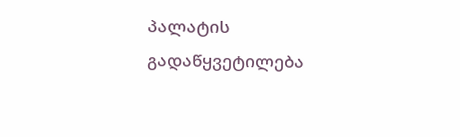პალატის გადაწყვეტილება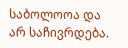საბოლოოა და არ საჩივრდება.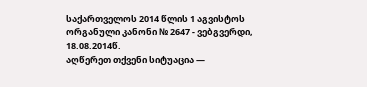საქართველოს 2014 წლის 1 აგვისტოს ორგანული კანონი № 2647 - ვებგვერდი, 18.08.2014წ.
აღწერეთ თქვენი სიტუაცია —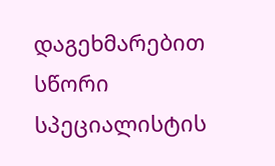დაგეხმარებით სწორი სპეციალისტის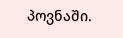პოვნაში.